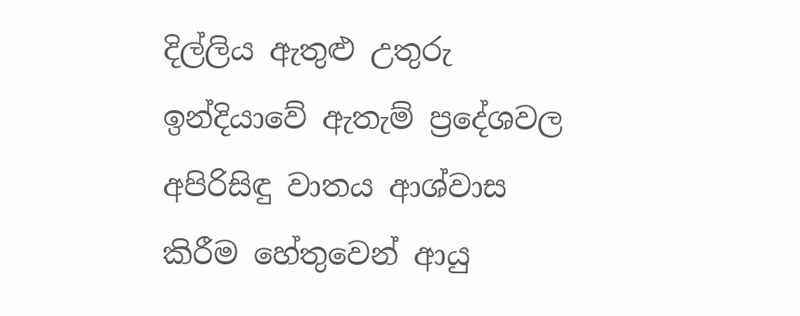දිල්ලිය ඇතුළු උතුරු ඉන්දියාවේ ඇතැම් ප්‍රදේශවල අපිරිසිඳු වාතය ආශ්වාස කිරීම හේතුවෙන් ආයු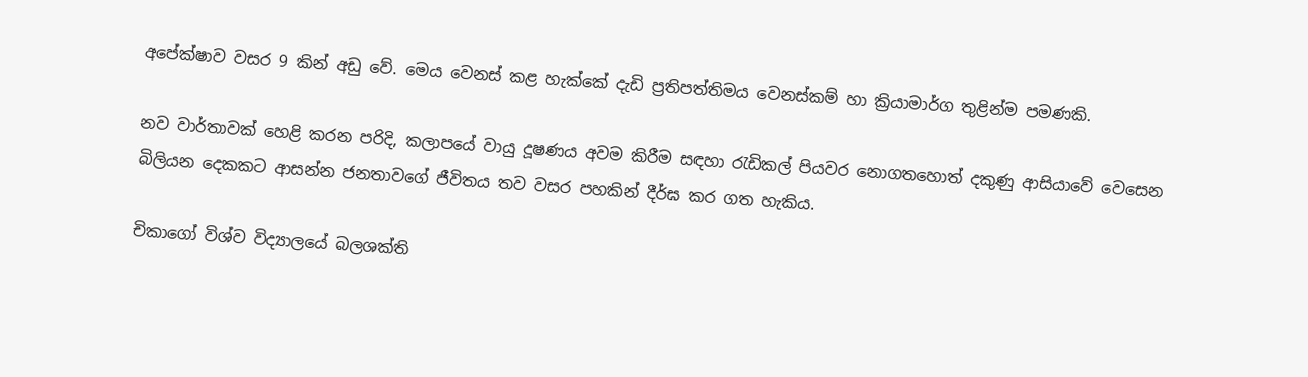අපේක්ෂාව වසර 9 කින් අඩු වේ. මෙය වෙනස් කළ හැක්කේ දැඩි ප්‍රතිපත්තිමය වෙනස්කම් හා ක්‍රියාමාර්ග තුළින්ම පමණකි.

නව වාර්තාවක් හෙළි කරන පරිදි, කලාපයේ වායු දූෂණය අවම කිරීම සඳහා රැඩිකල් පියවර නොගතහොත් දකුණු ආසියාවේ වෙසෙන බිලියන දෙකකට ආසන්න ජනතාවගේ ජීවිතය තව වසර පහකින් දීර්ඝ කර ගත හැකිය.

චිකාගෝ විශ්ව විද්‍යාලයේ බලශක්ති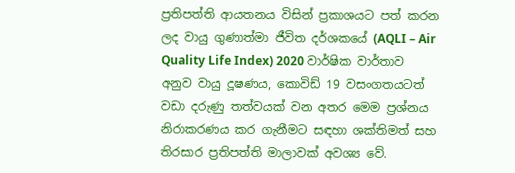ප්‍රතිපත්ති ආයතනය විසින් ප්‍රකාශයට පත් කරන ලද වායු ගුණාත්මා ජීවිත දර්ශකයේ (AQLI – Air Quality Life Index) 2020 වාර්ෂික වාර්තාව අනුව වායු දූෂණය, කොවිඩ් 19 වසංගතයටත් වඩා දරුණු තත්වයක් වන අතර මෙම ප්‍රශ්නය නිරාකරණය කර ගැනීමට සඳහා ශක්තිමත් සහ තිරසාර ප්‍රතිපත්ති මාලාවක් අවශ්‍ය වේ.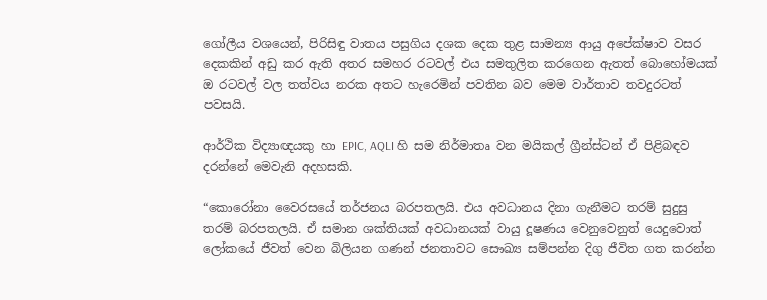ගෝලීය වශයෙන්, පිරිසිඳු වාතය පසුගිය දශක දෙක තුළ සාමන්‍ය ආයු අපේක්ෂාව වසර දෙකකින් අඩු කර ඇති අතර සමහර රටවල් එය සමතුලිත කරගෙන ඇතත් බොහෝමයක් ඔ රටවල් වල තත්වය නරක අතට හැරෙමින් පවතින බව මෙම වාර්තාව තවදුරටත් පවසයි.

ආර්ථික විද්‍යාඥයකු හා EPIC, AQLI හි සම නිර්මාතෘ වන මයිකල් ග්‍රීන්ස්ටන් ඒ පිළිබඳව දරන්නේ මෙවැනි අදහසකි.

“කොරෝනා වෛරසයේ තර්ජනය බරපතලයි. එය අවධානය දිනා ගැනීමට තරම් සුදුසු තරම් බරපතලයි. ඒ සමාන ශක්තියක් අවධානයක් වායු දූෂණය වෙනුවෙනුත් යෙදුවොත් ලෝකයේ ජීවත් වෙන බිලියන ගණන් ජනතාවට සෞඛ්‍ය සම්පන්න දිගු ජීවිත ගත කරන්න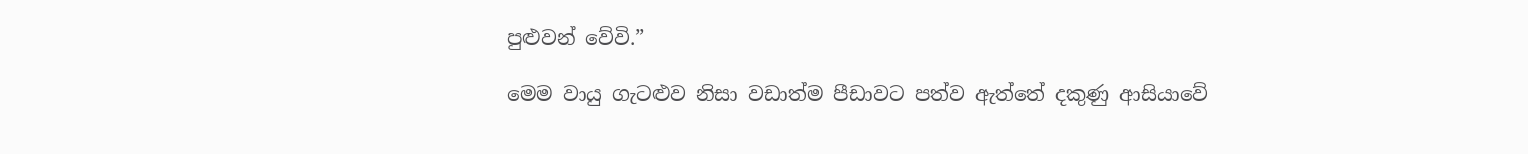පුළුවන් වේවි.”

මෙම වායු ගැටළුව නිසා වඩාත්ම පීඩාවට පත්ව ඇත්තේ දකුණු ආසියාවේ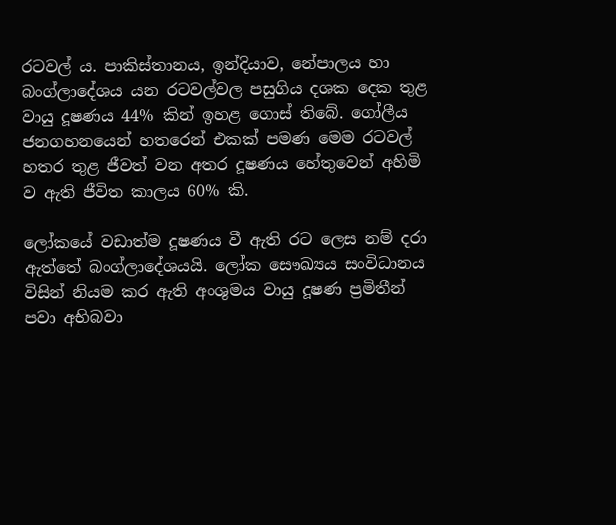රටවල් ය. පාකිස්තානය, ඉන්දියාව, නේපාලය හා බංග්ලාදේශය යන රටවල්වල පසුගිය දශක දෙක තුළ වායු දූෂණය 44% කින් ඉහළ ගොස් තිබේ. ගෝලීය ජනගහනයෙන් හතරෙන් එකක් පමණ මෙම රටවල් හතර තුළ ජීවත් වන අතර දූෂණය හේතුවෙන් අහිමි ව ඇති ජීවිත කාලය 60% කි.

ලෝකයේ වඩාත්ම දූෂණය වී ඇති රට ලෙස නම් දරා ඇත්තේ බංග්ලාදේශයයි. ලෝක සෞඛ්‍යය සංවිධානය විසින් නියම කර ඇති අංශුමය වායු දූෂණ ප්‍රමිතීන් පවා අභිබවා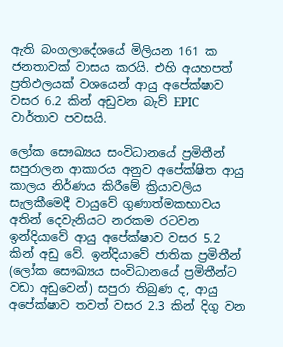ඇති බංගලාදේශයේ මිලියන 161 ක ජනතාවක් වාසය කරයි. එහි අයහපත් ප්‍රතිඵලයක් වශයෙන් ආයු අපේක්ෂාව වසර 6.2 කින් අඩුවන බැව් EPIC වාර්තාව පවසයි.

ලෝක සෞඛ්‍යය සංවිධානයේ ප්‍රමිතීන් සපුරාලන ආකාරය අනුව අපේක්ෂිත ආයු කාලය නිර්ණය කිරීමේ ක්‍රියාවලිය සැලකීමෙදී වායුවේ ගුණාත්මකභාවය අතින් දෙවැනියට නරකම රටවන ඉන්දියාවේ ආයු අපේක්ෂාව වසර 5.2 කින් අඩු වේ. ඉන්දියාවේ ජාතික ප්‍රමිතීන් (ලෝක සෞඛ්‍යය සංවිධානයේ ප්‍රමිතීන්ට වඩා අඩුවෙන්) සපුරා තිබුණ ද, ආයු අපේක්ෂාව තවත් වසර 2.3 කින් දිගු වන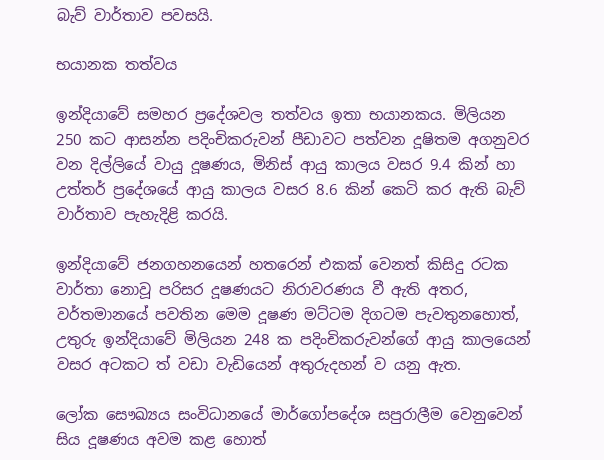බැව් වාර්තාව පවසයි.

භයානක තත්වය

ඉන්දියාවේ සමහර ප්‍රදේශවල තත්වය ඉතා භයානකය. මිලියන 250 කට ආසන්න පදිංචිකරුවන් පීඩාවට පත්වන දූෂිතම අගනුවර වන දිල්ලියේ වායු දූෂණය, මිනිස් ආයු කාලය වසර 9.4 කින් හා උත්තර් ප්‍රදේශයේ ආයු කාලය වසර 8.6 කින් කෙටි කර ඇති බැව් වාර්තාව පැහැදිළි කරයි.

ඉන්දියාවේ ජනගහනයෙන් හතරෙන් එකක් වෙනත් කිසිදු රටක වාර්තා නොවූ පරිසර දූෂණයට නිරාවරණය වී ඇති අතර, වර්තමානයේ පවතින මෙම දූෂණ මට්ටම දිගටම පැවතුනහොත්, උතුරු ඉන්දියාවේ මිලියන 248 ක පදිංචිකරුවන්ගේ ආයු කාලයෙන් වසර අටකට ත් වඩා වැඩියෙන් අතුරුදහන් ව යනු ඇත.

ලෝක සෞඛ්‍යය සංවිධානයේ මාර්ගෝපදේශ සපුරාලීම වෙනුවෙන් සිය දූෂණය අවම කළ හොත්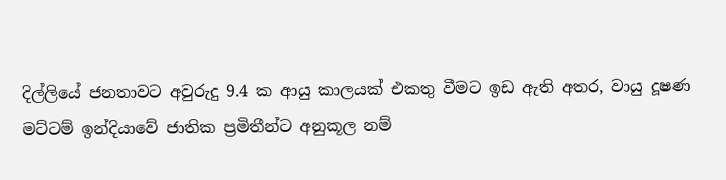දිල්ලියේ ජනතාවට අවුරුදු 9.4 ක ආයු කාලයක් එකතු වීමට ඉඩ ඇති අතර, වායු දූෂණ මට්ටම් ඉන්දියාවේ ජාතික ප්‍රමිතීන්ට අනුකූල නම්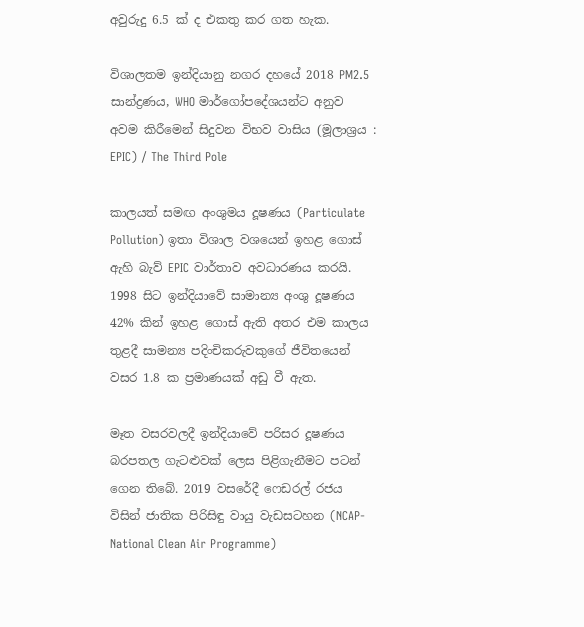අවුරුදු 6.5 ක් ද එකතු කර ගත හැක.

විශාලතම ඉන්දියානු නගර දහයේ 2018 PM2.5 සාන්ද්‍රණය, WHO මාර්ගෝපදේශයන්ට අනුව අවම කිරීමෙන් සිදුවන විභව වාසිය (මූලාශ්‍රය : EPIC) / The Third Pole

කාලයත් සමඟ අංශුමය දූෂණය (Particulate Pollution) ඉතා විශාල වශයෙන් ඉහළ ගොස් ඇහි බැව් EPIC වාර්තාව අවධාරණය කරයි. 1998 සිට ඉන්දියාවේ සාමාන්‍ය අංශු දූෂණය 42% කින් ඉහළ ගොස් ඇති අතර එම කාලය තුළදී සාමන්‍ය පදිංචිකරුවකුගේ ජීවිතයෙන් වසර 1.8 ක ප්‍රමාණයක් අඩු වී ඇත.

මෑත වසරවලදී ඉන්දියාවේ පරිසර දූෂණය බරපතල ගැටළුවක් ලෙස පිළිගැනීමට පටන් ගෙන තිබේ. 2019 වසරේදී ෆෙඩරල් රජය විසින් ජාතික පිරිසිඳු වායු වැඩසටහන (NCAP- National Clean Air Programme)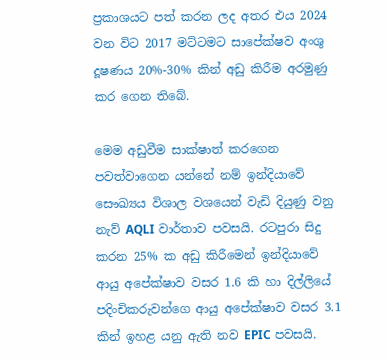ප්‍රකාශයට පත් කරන ලද අතර එය 2024 වන විට 2017 මට්ටමට සාපේක්ෂව අංශු දූෂණය 20%-30% කින් අඩු කිරීම අරමුණු කර ගෙන තිබේ.

මෙම අඩුවීම සාක්ෂාත් කරගෙන පවත්වාගෙන යන්නේ නම් ඉන්දියාවේ සෞඛ්‍යය විශාල වශයෙන් වැඩි දියුණු වනු නැව් AQLI වාර්තාව පවසයි. රටපුරා සිදු කරන 25% ක අඩු කිරීමෙන් ඉන්දියාවේ ආයු අපේක්ෂාව වසර 1.6 කි හා දිල්ලියේ පදිංචිකරුවන්ගෙ ආයු අපේක්ෂාව වසර 3.1 කින් ඉහළ යනු ඇති නව EPIC පවසයි.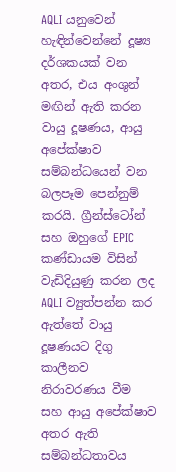AQLI යනුවෙන් හැඳින්වෙන්නේ දූෂ්‍ය දර්ශකයක් වන අතර, එය අංශුන් මඟින් ඇති කරන වායු දූෂණය, ආයු අපේක්ෂාව සම්බන්ධයෙන් වන බලපෑම පෙන්නුම් කරයි. ග්‍රීන්ස්ටෝන් සහ ඔහුගේ EPIC කණ්ඩායම විසින් වැඩිදියුණු කරන ලද AQLI ව්‍යුත්පන්න කර ඇත්තේ වායු දූෂණයට දිගු කාලීනව නිරාවරණය වීම සහ ආයු අපේක්ෂාව අතර ඇති සම්බන්ධතාවය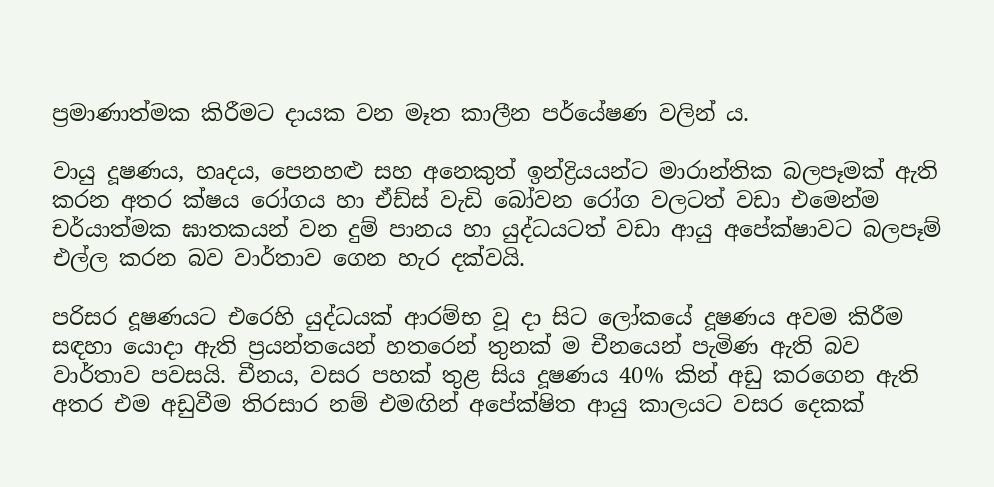ප්‍රමාණාත්මක කිරීමට දායක වන මෑත කාලීන පර්යේෂණ වලින් ය.

වායු දූෂණය, හෘදය, පෙනහළු සහ අනෙකුත් ඉන්ද්‍රියයන්ට මාරාන්තික බලපෑමක් ඇති කරන අතර ක්ෂය රෝගය හා ඒඩ්ස් වැඩි බෝවන රෝග වලටත් වඩා එමෙන්ම චර්යාත්මක ඝාතකයන් වන දුම් පානය හා යුද්ධයටත් වඩා ආයු අපේක්ෂාවට බලපෑම් එල්ල කරන බව වාර්තාව ගෙන හැර දක්වයි.

පරිසර දූෂණයට එරෙහි යුද්ධයක් ආරම්භ වූ දා සිට ලෝකයේ දූෂණය අවම කිරීම සඳහා යොදා ඇති ප්‍රයන්තයෙන් හතරෙන් තුනක් ම චීනයෙන් පැමිණ ඇති බව වාර්තාව පවසයි. චීනය, වසර පහක් තුළ සිය දූෂණය 40% කින් අඩු කරගෙන ඇති අතර එම අඩුවීම තිරසාර නම් එමඟින් අපේක්ෂිත ආයු කාලයට වසර දෙකක්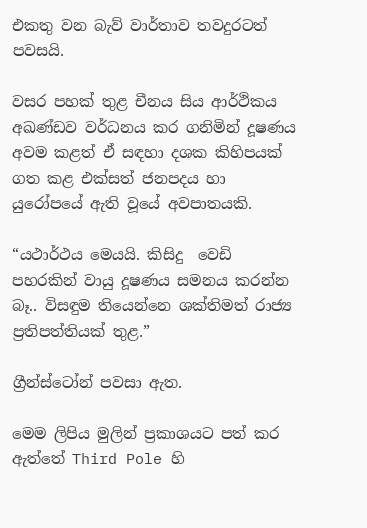එකතු වන බැව් වාර්තාව තවදුරටත් පවසයි.

වසර පහක් තුළ චීනය සිය ආර්ථිකය අඛණ්ඩව වර්ධනය කර ගනිමින් දූෂණය අවම කළත් ඒ සඳහා දශක කිහිපයක් ගත කළ එක්සත් ජනපදය හා යුරෝපයේ ඇති වූයේ අවපාතයකි.

“යථාර්ථය මෙයයි. කිසිදු  වෙඩි පහරකින් වායු දූෂණය සමනය කරන්න බෑ.. විසඳුම තියෙන්නෙ ශක්තිමත් රාජ්‍ය ප්‍රතිපත්තියක් තුළ.”

ග්‍රීන්ස්ටෝන් පවසා ඇත.

මෙම ලිපිය මුලින් ප්‍රකාශයට පත් කර ඇත්තේ Third Pole හි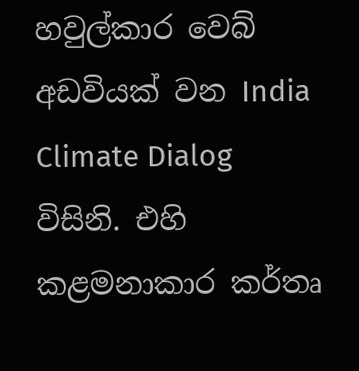හවුල්කාර වෙබ් අඩවියක් වන India Climate Dialog විසිනි. එහි කළමනාකාර කර්තෘ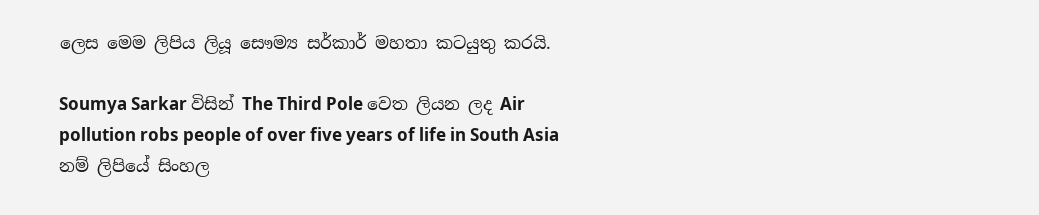ලෙස මෙම ලිපිය ලියූ සෞම්‍ය සර්කාර් මහතා කටයුතු කරයි.

Soumya Sarkar විසින් The Third Pole වෙත ලියන ලද Air pollution robs people of over five years of life in South Asia නම් ලිපියේ සිංහල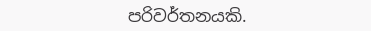පරිවර්තනයකි.